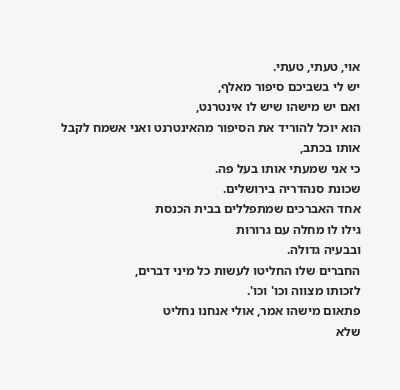אוי, טעתי, טעתי.
יש לי בשביכם סיפור מאלף,
ואם יש מישהו שיש לו אינטרנט,
הוא יוכל להוריד את הסיפור מהאינטרנט ואני אשמח לקבל אותו בכתב,
כי אני שמעתי אותו בעל פה.
שכונת סנהדריה בירושלים.
אחד האברכים שמתפללים בבית הכנסת
גילו לו מחלה עם גרורות
ובבעיה גדולה.
החברים שלו החליטו לעשות כל מיני דברים,
לזכותו מצווה וכו' וכו'.
פתאום מישהו אמר, אולי אנחנו נחליט
שלא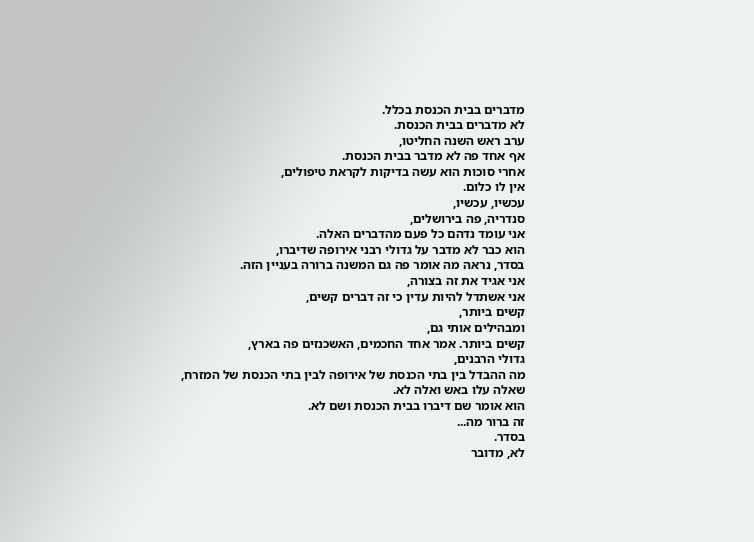מדברים בבית הכנסת בכלל.
לא מדברים בבית הכנסת.
ערב ראש השנה החליטו,
אף אחד פה לא מדבר בבית הכנסת.
אחרי סוכות הוא עשה בדיקות לקראת טיפולים,
אין לו כלום.
עכשיו, עכשיו,
סנדריה, פה בירושלים,
אני עומד נדהם כל פעם מהדברים האלה.
הוא כבר לא מדבר על גדולי רבני אירופה שדיברו,
בסדר, נראה מה אומר פה גם המשנה ברורה בעניין הזה.
אני אגיד את זה בצורה,
אני אשתדל להיות עדין כי זה דברים קשים,
קשים ביותר,
ומבהילים אותי גם,
קשים ביותר. אמר אחד החכמים, האשכנזים פה בארץ,
גדולי הרבנים,
מה ההבדל בין בתי הכנסת של אירופה לבין בתי הכנסת של המזרח,
שאלה עלו באש ואלה לא.
הוא אומר שם דיברו בבית הכנסת ושם לא.
זה ברור מה...
בסדר.
לא, מדובר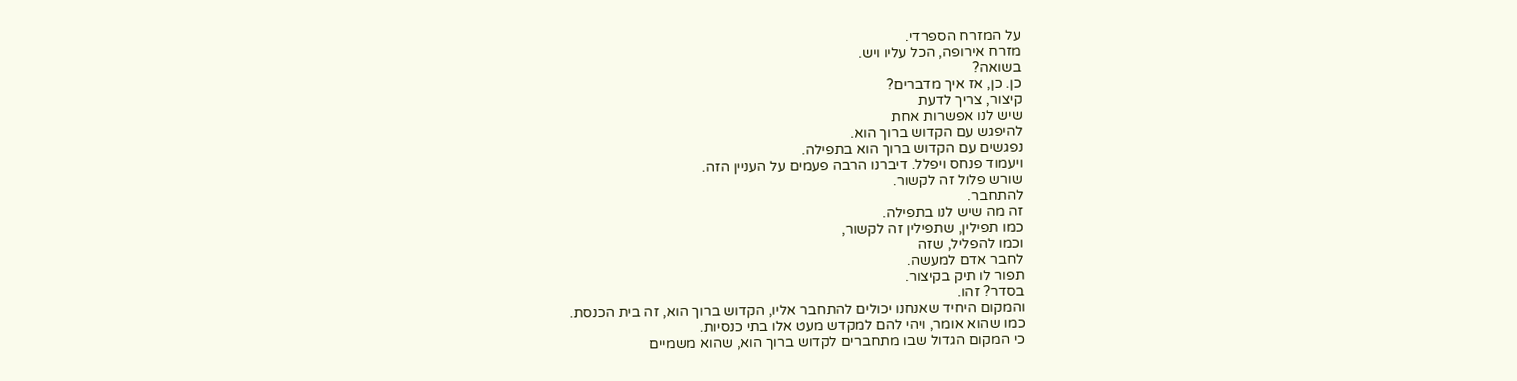על המזרח הספרדי.
מזרח אירופה, הכל עליו ויש.
בשואה?
כן. כן, אז איך מדברים?
קיצור, צריך לדעת
שיש לנו אפשרות אחת
להיפגש עם הקדוש ברוך הוא.
נפגשים עם הקדוש ברוך הוא בתפילה.
ויעמוד פנחס ויפלל. דיברנו הרבה פעמים על העניין הזה.
שורש פלול זה לקשור.
להתחבר.
זה מה שיש לנו בתפילה.
כמו תפילין, שתפילין זה לקשור,
וכמו להפליל, שזה
לחבר אדם למעשה.
תפור לו תיק בקיצור.
בסדר? זהו.
והמקום היחיד שאנחנו יכולים להתחבר אליו, הקדוש ברוך הוא, זה בית הכנסת.
כמו שהוא אומר, ויהי להם למקדש מעט אלו בתי כנסיות.
כי המקום הגדול שבו מתחברים לקדוש ברוך הוא, שהוא משמיים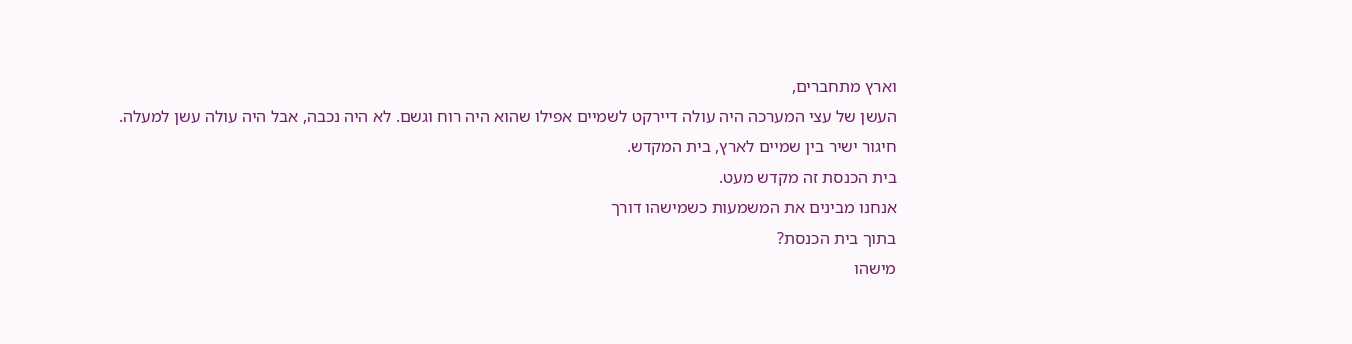וארץ מתחברים,
העשן של עצי המערכה היה עולה דיירקט לשמיים אפילו שהוא היה רוח וגשם. לא היה נכבה, אבל היה עולה עשן למעלה.
חיגור ישיר בין שמיים לארץ, בית המקדש.
בית הכנסת זה מקדש מעט.
אנחנו מבינים את המשמעות כשמישהו דורך
בתוך בית הכנסת?
מישהו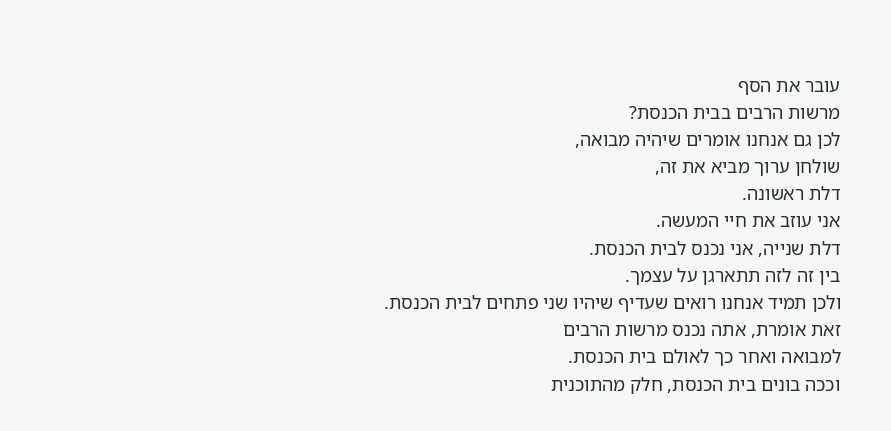עובר את הסף
מרשות הרבים בבית הכנסת?
לכן גם אנחנו אומרים שיהיה מבואה,
שולחן ערוך מביא את זה,
דלת ראשונה.
אני עוזב את חיי המעשה.
דלת שנייה, אני נכנס לבית הכנסת.
בין זה לזה תתארגן על עצמך.
ולכן תמיד אנחנו רואים שעדיף שיהיו שני פתחים לבית הכנסת.
זאת אומרת, אתה נכנס מרשות הרבים
למבואה ואחר כך לאולם בית הכנסת.
וככה בונים בית הכנסת, חלק מהתוכנית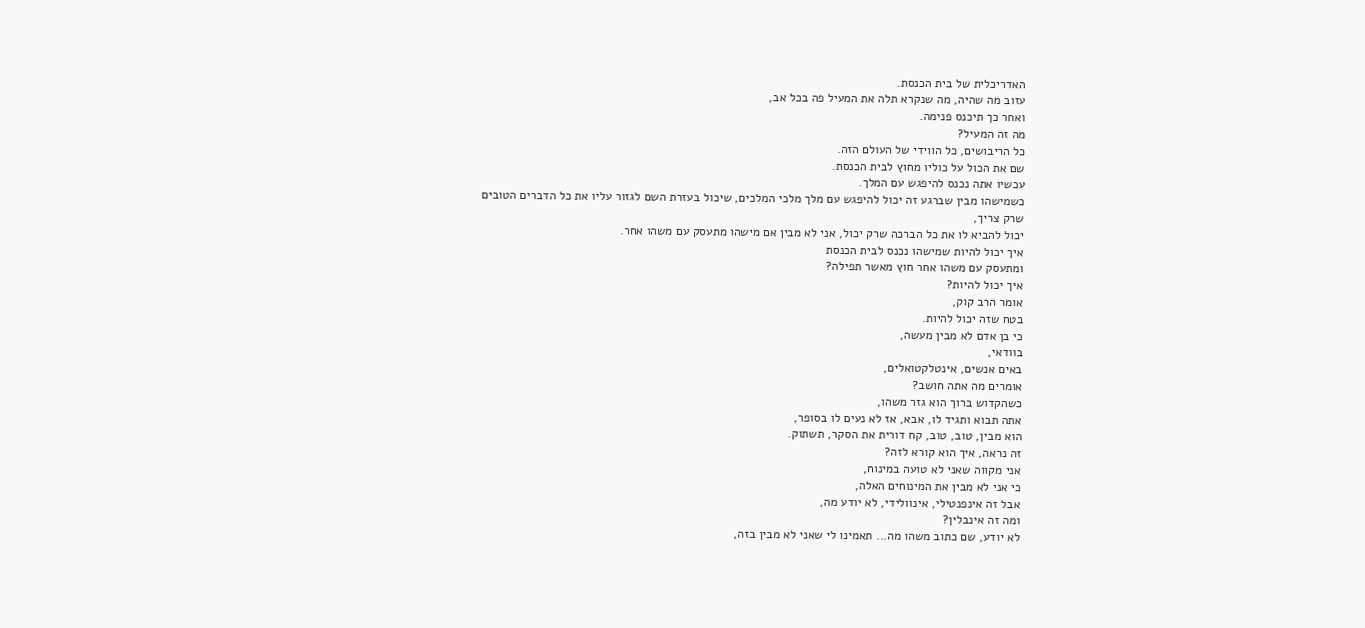האדריכלית של בית הכנסת.
עזוב מה שהיה, מה שנקרא תלה את המעיל פה בכל אב,
ואחר כך תיכנס פנימה.
מה זה המעיל?
כל הריבושים, כל הווידי של העולם הזה.
שם את הכול על כוליו מחוץ לבית הכנסת.
עכשיו אתה נכנס להיפגש עם המלך.
כשמישהו מבין שברגע זה יכול להיפגש עם מלך מלכי המלכים, שיכול בעזרת השם לגזור עליו את כל הדברים הטובים
שרק צריך,
יכול להביא לו את כל הברכה שרק יכול, אני לא מבין אם מישהו מתעסק עם משהו אחר.
איך יכול להיות שמישהו נכנס לבית הכנסת
ומתעסק עם משהו אחר חוץ מאשר תפילה?
איך יכול להיות?
אומר הרב קוק,
בטח שזה יכול להיות.
כי בן אדם לא מבין מעשה,
בוודאי,
באים אנשים, אינטלקטואלים,
אומרים מה אתה חושב?
כשהקדוש ברוך הוא גזר משהו,
אתה תבוא ותגיד לו, אבא, אז לא נעים לו בסופר,
הוא מבין, טוב, טוב, קח דורית את הסקר, תשתוק.
זה נראה, איך הוא קורא לזה?
אני מקווה שאני לא טועה במינוח,
כי אני לא מבין את המינוחים האלה,
אבל זה אינפנטילי, אינוולידי, לא יודע מה,
ומה זה אינבלין?
לא יודע, שם כתוב משהו מה... תאמינו לי שאני לא מבין בזה,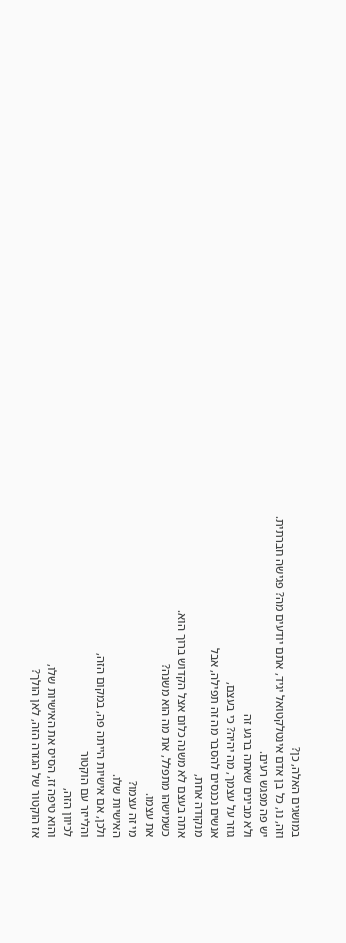במושגים האלה, כן?
וזה, נו, כל בן אדם אינטלקטואל יגיד, אתם יודעים מה? פגישה חברתית.
יש פה מפגש רעים.
ולא מבינים שאתה ברגע זה
גוזר על עצמך, מה יהיה? כי בעצם,
אנשים נכנסים להסבר מה זה תפילה, אבל
מנקודה אחת,
אתה בעצם לא משנה כלום אצל הקדוש ברוך הוא.
כשמישהו מתפלל, את מה הוא משנה?
את עצמו.
מי זה עצמו?
האישיות שלו.
ולכן, אם אישיות הייתה פה, במקום הזה,
והלייזר עם הוקטור
לכיוון הזה,
והוא טיפה זז, הסיס את האישיות שלו,
אז הוקטור של הגזרה הזה, לאן הולך?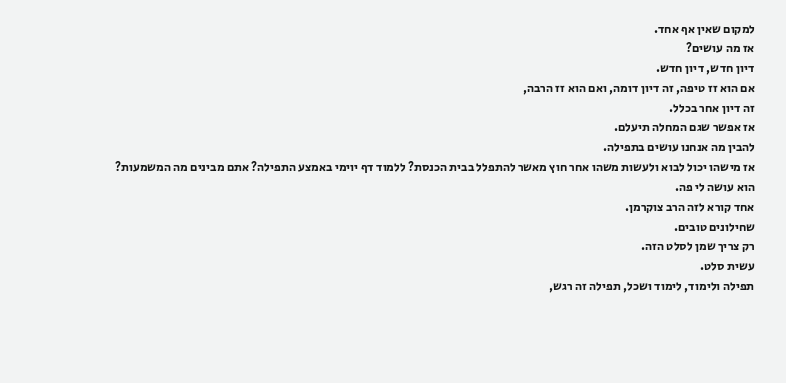למקום שאין אף אחד.
אז מה עושים?
דיון חדש, דיון חדש.
אם הוא זז טיפה, זה דיון דומה, ואם הוא זז הרבה,
זה דיון אחר בכלל.
אז אפשר שגם המחלה תיעלם.
להבין מה אנחנו עושים בתפילה.
אז מישהו יכול לבוא ולעשות משהו אחר חוץ מאשר להתפלל בבית הכנסת? ללמוד דף יוימי באמצע התפילה? אתם מבינים מה המשמעות?
הוא עושה לי פה.
אחד קורא לזה הרב צוקרמן.
שחילונים טובים.
רק צריך שמן לסלט הזה.
עשית סלט.
תפילה ולימוד, לימוד ושכל, תפילה זה רגש,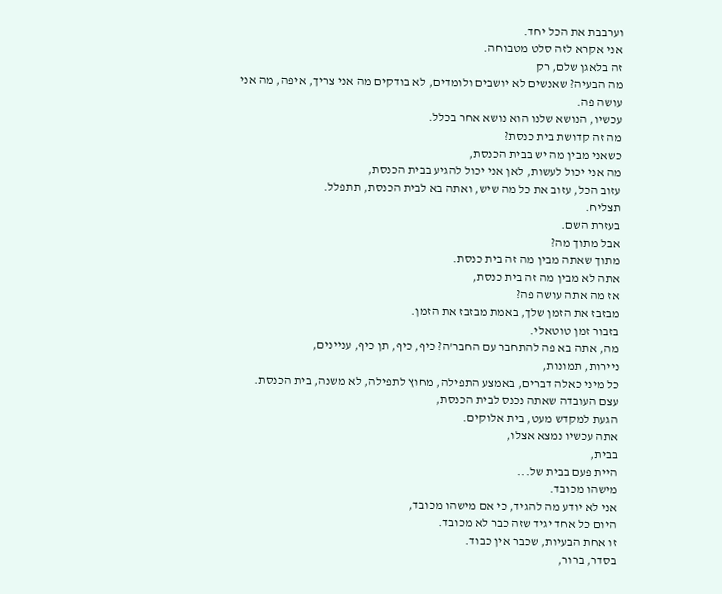וערבבת את הכל יחד.
אני אקרא לזה סלט מטבוחה.
זה בלאגן שלם, רק
מה הבעיה? שאנשים לא יושבים ולומדים, לא בודקים מה אני צריך, איפה, מה אני עושה פה.
עכשיו, הנושא שלנו הוא נושא אחר בכלל.
מה זה קדושת בית כנסת?
כשאני מבין מה יש בבית הכנסת,
מה אני יכול לעשות, לאן אני יכול להגיע בבית הכנסת,
עזוב הכל, עזוב את כל מה שיש, ואתה בא לבית הכנסת, תתפלל.
תצליח.
בעזרת השם.
אבל מתוך מה?
מתוך שאתה מבין מה זה בית כנסת.
אתה לא מבין מה זה בית כנסת,
אז מה אתה עושה פה?
מבזבז את הזמן שלך, באמת מבזבז את הזמן.
בזבור זמן טוטאלי.
מה, אתה בא פה להתחבר עם החבר'ה? כיף, כיף, תן כיף, עניינים,
ניירות, תמונות,
כל מיני כאלה דברים, באמצע התפילה, מחוץ לתפילה, לא משנה, בית הכנסת.
עצם העובדה שאתה נכנס לבית הכנסת,
הגעת למקדש מעט, בית אלוקים.
אתה עכשיו נמצא אצלו,
בבית,
היית פעם בבית של...
מישהו מכובד.
אני לא יודע מה להגיד, כי אם מישהו מכובד,
היום כל אחד יגיד שזה כבר לא מכובד.
זו אחת הבעיות, שכבר אין כבוד.
בסדר, ברור,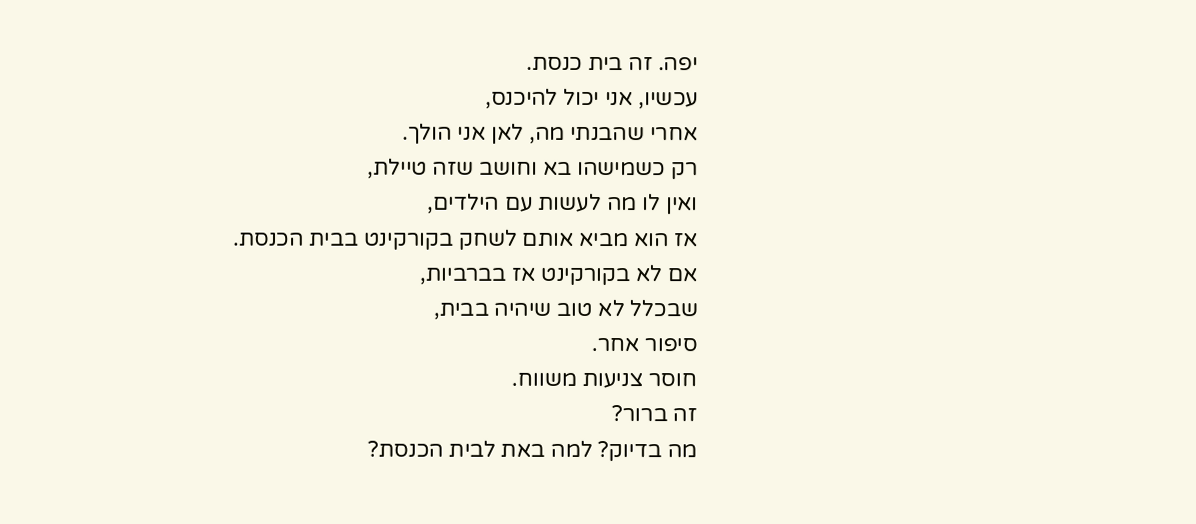יפה. זה בית כנסת.
עכשיו, אני יכול להיכנס,
אחרי שהבנתי מה, לאן אני הולך.
רק כשמישהו בא וחושב שזה טיילת,
ואין לו מה לעשות עם הילדים,
אז הוא מביא אותם לשחק בקורקינט בבית הכנסת.
אם לא בקורקינט אז בברביות,
שבכלל לא טוב שיהיה בבית,
סיפור אחר.
חוסר צניעות משווח.
זה ברור?
מה בדיוק? למה באת לבית הכנסת?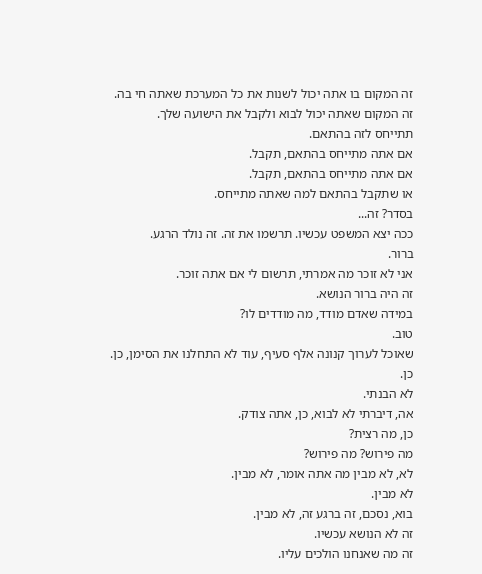זה המקום בו אתה יכול לשנות את כל המערכת שאתה חי בה.
זה המקום שאתה יכול לבוא ולקבל את הישועה שלך.
תתייחס לזה בהתאם.
אם אתה מתייחס בהתאם, תקבל.
אם אתה מתייחס בהתאם, תקבל.
או שתקבל בהתאם למה שאתה מתייחס.
בסדר? זה...
ככה יצא המשפט עכשיו. תרשמו את זה. זה נולד הרגע.
ברור.
אני לא זוכר מה אמרתי, תרשום לי אם אתה זוכר.
זה היה ברור הנושא.
במידה שאדם מודד, מה מודדים לו?
טוב.
שאוכל לערוך קנונה אלף סעיף, עוד לא התחלנו את הסימן, כן.
כן.
לא הבנתי.
אה, דיברתי לא לבוא, כן, אתה צודק.
כן, מה רצית?
מה פירוש? מה פירוש?
לא, לא מבין מה אתה אומר, לא מבין.
לא מבין.
בוא, נסכם, זה ברגע זה, לא מבין.
זה לא הנושא עכשיו.
זה מה שאנחנו הולכים עליו.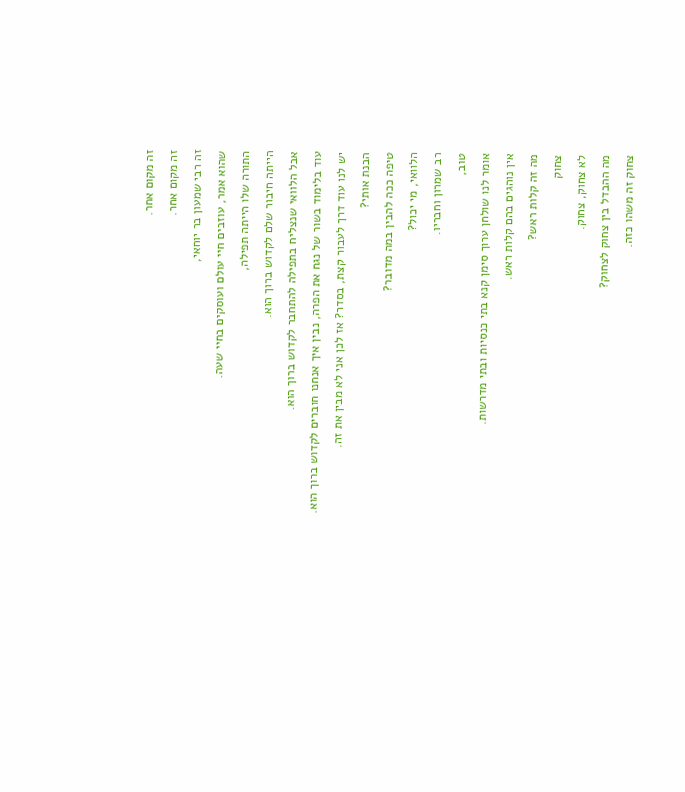זה מקום אחר.
זה מקום אחר.
זה רבי שמעון בר יוחאי,
שהוא אמר, עוזבים חיי עולם ועוסקים בחיי שעה.
התורה שלו הייתה תפילה,
הייתה חיבור שלם לקדוש ברוך הוא.
אבל הלוואי שנצליח בתפילה להתחבר לקדוש ברוך הוא.
עוד בלימוד בשור של נגח את הפרה, נבין איך אנחנו חוברים לקדוש ברוך הוא.
יש לנו עוד דרך לעבור קצת, בסדר? אז לכן אני לא מבין את זה.
הבנת אותי?
טיפה ככה להבין במה מדובר?
הלוואי, מי יכול?
רב שמרון וחבריו.
טוב,
אומר לנו שולחן ערוך סימן קנא בתי כנסיות ובתי מדרשות.
אין נוהגים בהם קלות ראש.
מה זה קלות ראש?
צחוק
לא צחוק, צחוק.
מה ההבדל בין צחוק לצחוק?
צחוק זה משהו כזה.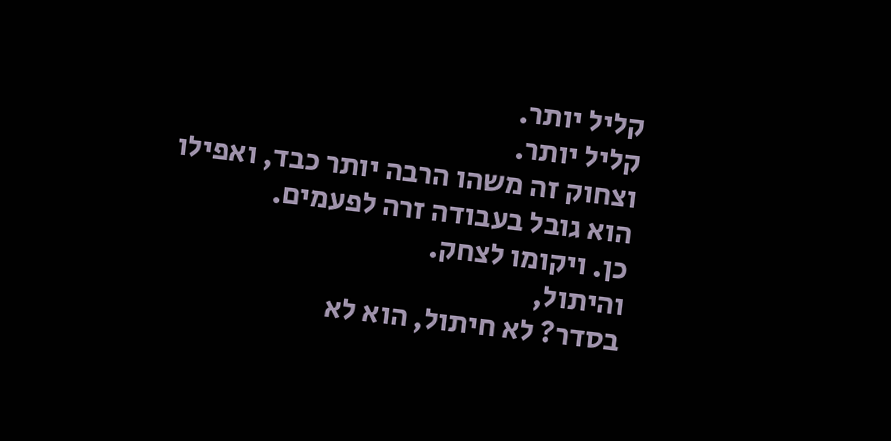קליל יותר.
קליל יותר.
וצחוק זה משהו הרבה יותר כבד, ואפילו הוא גובל בעבודה זרה לפעמים.
כן. ויקומו לצחק.
והיתול,
בסדר? לא חיתול, הוא לא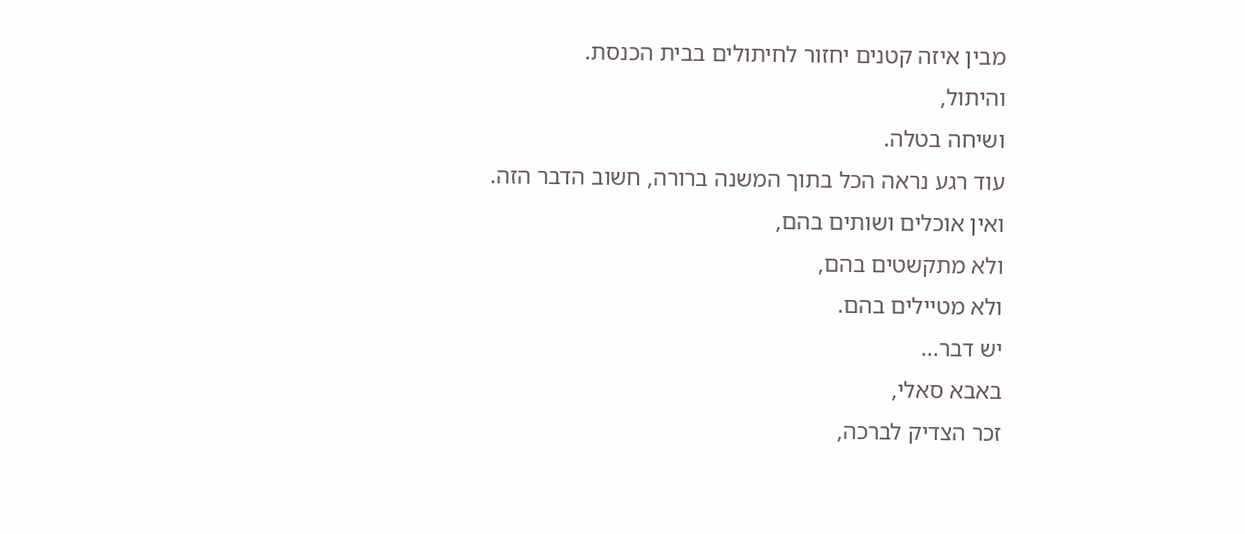מבין איזה קטנים יחזור לחיתולים בבית הכנסת.
והיתול,
ושיחה בטלה.
עוד רגע נראה הכל בתוך המשנה ברורה, חשוב הדבר הזה.
ואין אוכלים ושותים בהם,
ולא מתקשטים בהם,
ולא מטיילים בהם.
יש דבר...
באבא סאלי,
זכר הצדיק לברכה,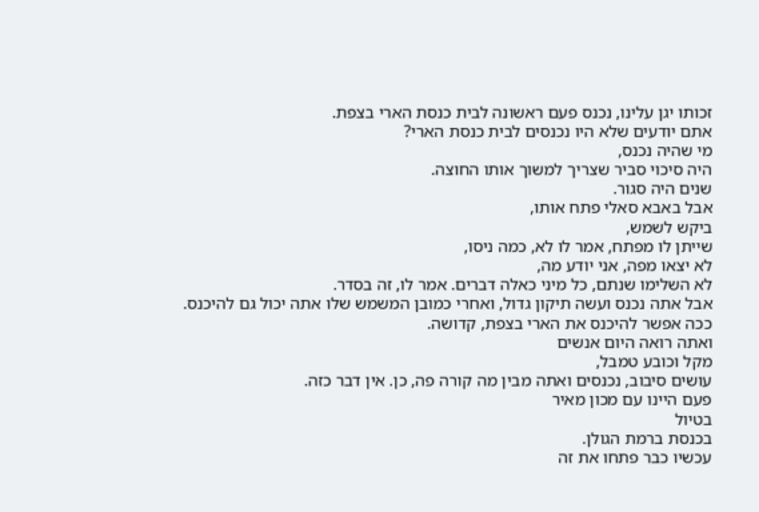זכותו יגן עלינו, נכנס פעם ראשונה לבית כנסת הארי בצפת.
אתם יודעים שלא היו נכנסים לבית כנסת הארי?
מי שהיה נכנס,
היה סיכוי סביר שצריך למשוך אותו החוצה.
שנים היה סגור.
אבל באבא סאלי פתח אותו,
ביקש לשמש,
שייתן לו מפתח, אמר לו לא, כמה ניסו,
לא יצאו מפה, אני יודע מה,
לא השלימו שנתם, כל מיני כאלה דברים. אמר לו, זה בסדר.
אבל אתה נכנס ועשה תיקון גדול, ואחרי כמובן המשמש שלו אתה יכול גם להיכנס.
ככה אפשר להיכנס את הארי בצפת, קדושה.
ואתה רואה היום אנשים
מקל וכובע טמבל,
עושים סיבוב, נכנסים ואתה מבין מה קורה פה, כן. אין דבר כזה.
פעם היינו עם מכון מאיר
בטיול
בכנסת ברמת הגולן.
עכשיו כבר פתחו את זה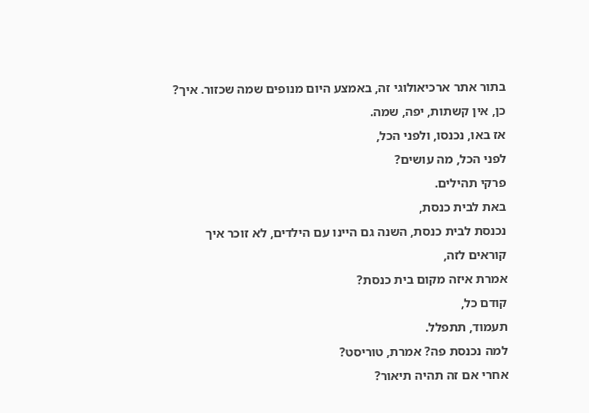בתור אתר ארכיאולוגי זה, באמצע היום מנופים שמה שכזור. איך?
כן, אין קשתות, יפה, שמה.
אז באו, נכנסו, ולפני הכל,
לפני הכל, מה עושים?
פרקי תהילים.
באת לבית כנסת,
נכנסת לבית כנסת, השנה גם היינו עם הילדים, לא זוכר איך קוראים לזה,
אמרת איזה מקום בית כנסת?
קודם כל,
תעמוד, תתפלל.
למה נכנסת פה? אמרת, טוריסט?
אחרי אם זה תהיה תיאור?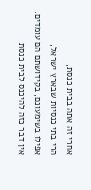אחרי זה אתה בבית כנסת,
הרי בתי כנסיות שבארץ ישראל,
אפילו בשימעונם, בקידושתם הם עומדים.
אין דבר כזה להיכנס לבית כנסת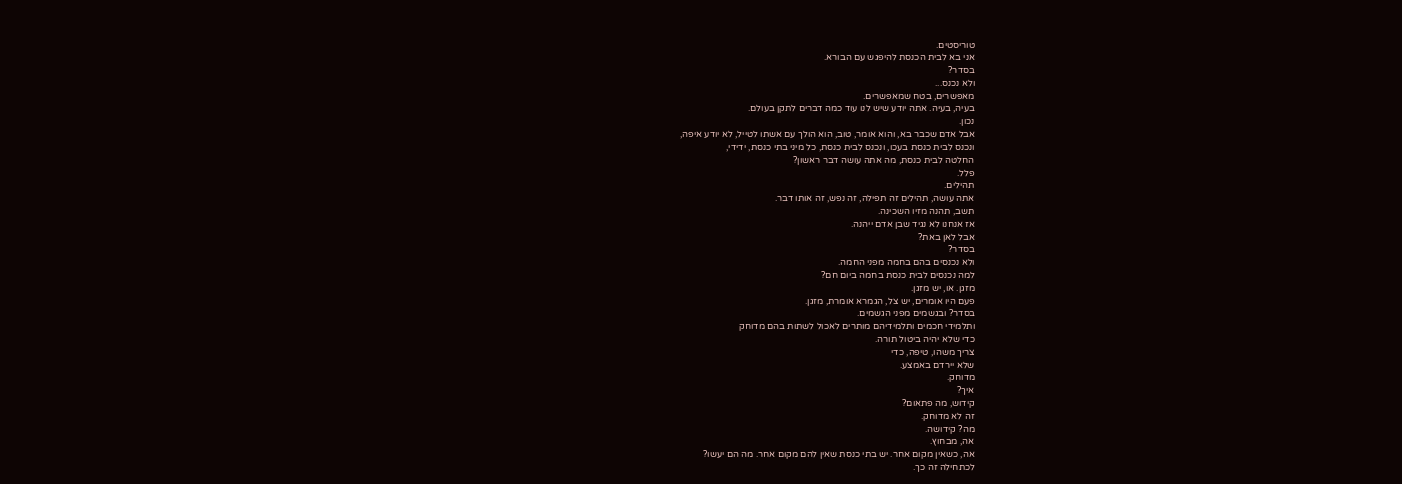טוריסטים.
אני בא לבית הכנסת להיפגש עם הבורא.
בסדר?
ולא נכנס...
מאפשרים, בטח שמאפשרים.
בעיה, בעיה. אתה יודע שיש לנו עוד כמה דברים לתקן בעולם.
נכון.
אבל אדם שכבר בא, והוא אומר, טוב, הוא הולך עם אשתו לטייל, לא יודע איפה,
ונכנס לבית כנסת בעכו, ונכנס לבית כנסת, כל מיני בתי כנסת, ידידי,
החלטה לבית כנסת, מה אתה עושה דבר ראשון?
פלל.
תהילים.
אתה עושה, תהילים זה תפילה, זה נפש, זה אותו דבר.
תשב, תהנה מזיו השכינה.
אז אנחנו לא נגיד שבן אדם ייהנה.
אבל לאן באת?
בסדר?
ולא נכנסים בהם בחמה מפני החמה.
למה נכנסים לבית כנסת בחמה ביום חם?
מזגן. או, יש מזגן.
פעם היו אומרים, יש צל, הגמרא אומרת, מזגן.
בסדר? ובגשמים מפני הגשמים.
ותלמידי חכמים ותלמידיהם מותרים לאכול לשתות בהם מדוחק
כדי שלא יהיה ביטול תורה.
צריך משהו, טיפה, כדי
שלא יירדם באמצע.
מדוחק.
איך?
קידוש, מה פתאום?
זה לא מדוחק.
מה? קידושה.
אה, מבחוץ.
אה, כשאין מקום אחר. יש בתי כנסת שאין להם מקום אחר. מה הם יעשו?
לכתחילה זה כך.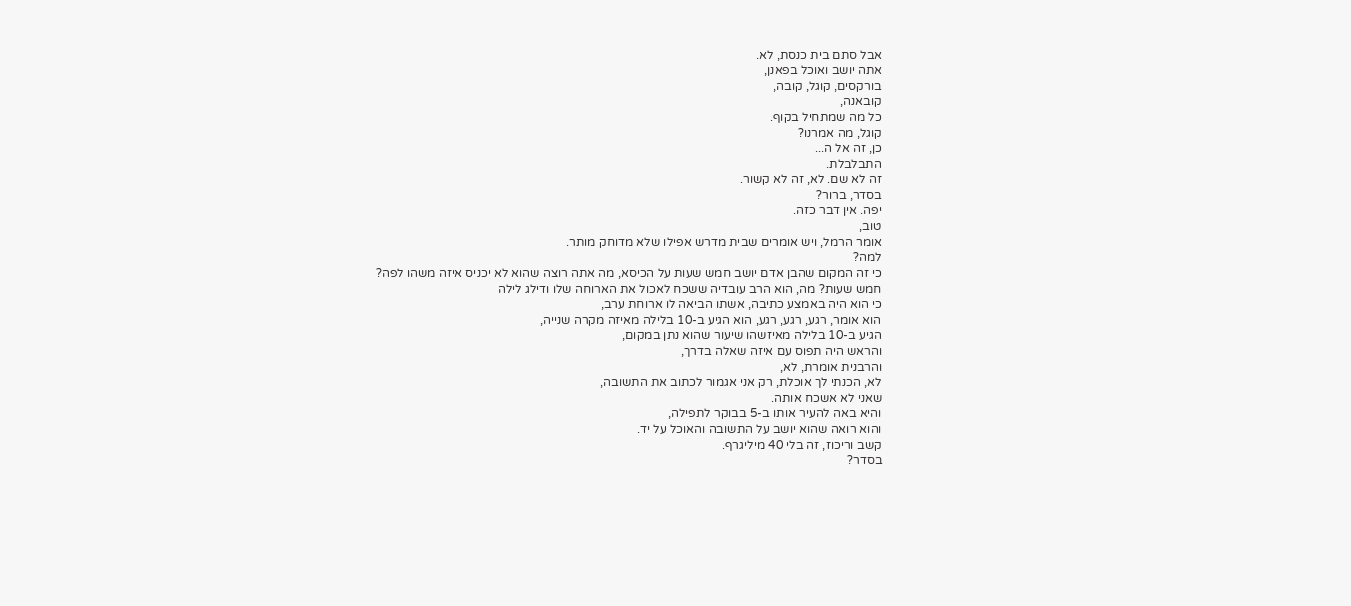אבל סתם בית כנסת, לא.
אתה יושב ואוכל בפאנן,
בורקסים, קוגל, קובה,
קובאנה,
כל מה שמתחיל בקוף.
קוגל, מה אמרנו?
כן, זה אל ה...
התבלבלת.
זה לא שם. לא, זה לא קשור.
בסדר, ברור?
יפה. אין דבר כזה.
טוב,
אומר הרמל, ויש אומרים שבית מדרש אפילו שלא מדוחק מותר.
למה?
כי זה המקום שהבן אדם יושב חמש שעות על הכיסא, מה אתה רוצה שהוא לא יכניס איזה משהו לפה?
חמש שעות? מה, הוא הרב עובדיה ששכח לאכול את הארוחה שלו ודילג לילה
כי הוא היה באמצע כתיבה, אשתו הביאה לו ארוחת ערב,
הוא אומר, רגע, רגע, רגע, הוא הגיע ב-10 בלילה מאיזה מקרה שנייה,
הגיע ב-10 בלילה מאיזשהו שיעור שהוא נתן במקום,
והראש היה תפוס עם איזה שאלה בדרך,
והרבנית אומרת, לא,
לא, הכנתי לך אוכלת, רק אני אגמור לכתוב את התשובה,
שאני לא אשכח אותה.
והיא באה להעיר אותו ב-5 בבוקר לתפילה,
והוא רואה שהוא יושב על התשובה והאוכל על יד.
קשב וריכוז, זה בלי 40 מיליגרף.
בסדר?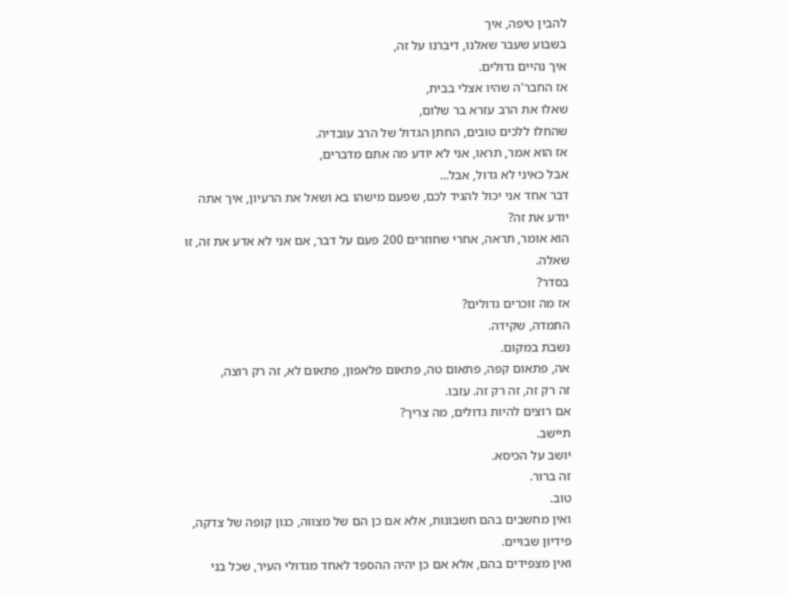להבין טיפה, איך
בשבוע שעבר שאלנו, דיברנו על זה,
איך נהיים גדולים.
אז החבר'ה שהיו אצלי בבית,
שאלו את הרב עזרא בר שלום,
שהחלו ללכים טובים, החתן הגדול של הרב עובדיה.
אז הוא אמר, תראו, אני לא יודע מה אתם מדברים,
אבל כאיני לא גדול, אבל...
דבר אחד אני יכול להגיד לכם, שפעם מישהו בא ושאל את הרעיון, איך אתה יודע את זה?
הוא אומר, תראה, אחרי שחוזרים 200 פעם על דבר, אם אני לא אדע את זה, זו שאלה.
בסדר?
אז מה זוכרים גדולים?
התמדה, שקידה.
נשבת במקום.
אה, פתאום קפה, פתאום טה, פתאום פלאפון, פתאום לא, זה רק רוצה,
זה רק זה, זה רק זה. עזבו.
אם רוצים להיות גדולים, מה צריך?
תיישב.
יושב על הכיסא.
זה ברור.
טוב.
ואין מחשבים בהם חשבונות, אלא אם כן הם של מצווה, כגון קופה של צדקה,
פידיון שבויים.
ואין מצפידים בהם, אלא אם כן יהיה ההספד לאחד מגדולי העיר, שכל בני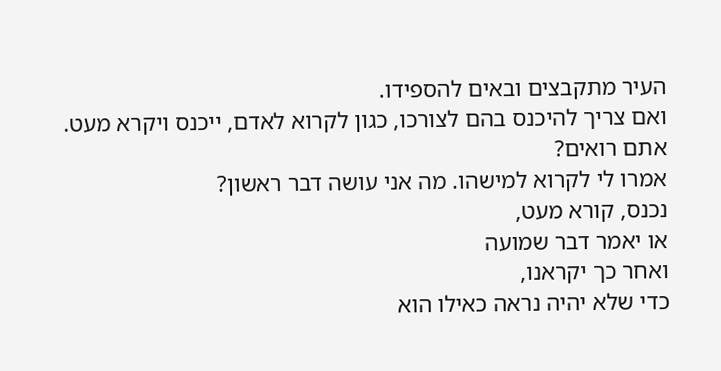העיר מתקבצים ובאים להספידו.
ואם צריך להיכנס בהם לצורכו, כגון לקרוא לאדם, ייכנס ויקרא מעט. אתם רואים?
אמרו לי לקרוא למישהו. מה אני עושה דבר ראשון?
נכנס, קורא מעט,
או יאמר דבר שמועה
ואחר כך יקראנו,
כדי שלא יהיה נראה כאילו הוא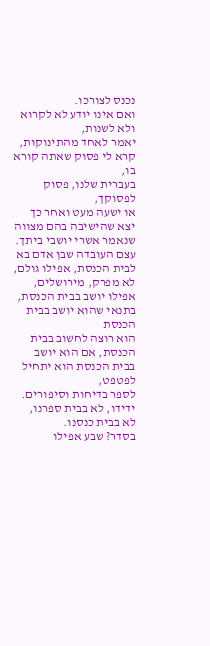נכנס לצורכו.
ואם אינו יודע לא לקרוא ולא לשנות,
יאמר לאחד מהתינוקות, קרא לי פסוק שאתה קורא בו,
בעברית שלנו, פסוק לפסוקך,
או ישעה מעט ואחר כך יצא שהישיבה בהם מצווה שנאמר אשרי יושבי ביתך.
עצם העובדה שבן אדם בא לבית הכנסת, אפילו גולם,
לא מפרק, מירושלים,
אפילו יושב בבית הכנסת, בתנאי שהוא יושב בבית הכנסת
הוא רוצה לחשוב בבית הכנסת, אם הוא יושב בבית הכנסת הוא יתחיל לפטפט,
לספר בדיחות וסיפורים.
ידידו, לא בבית ספרנו,
לא בבית כנסנו.
בסדר? שבע אפילו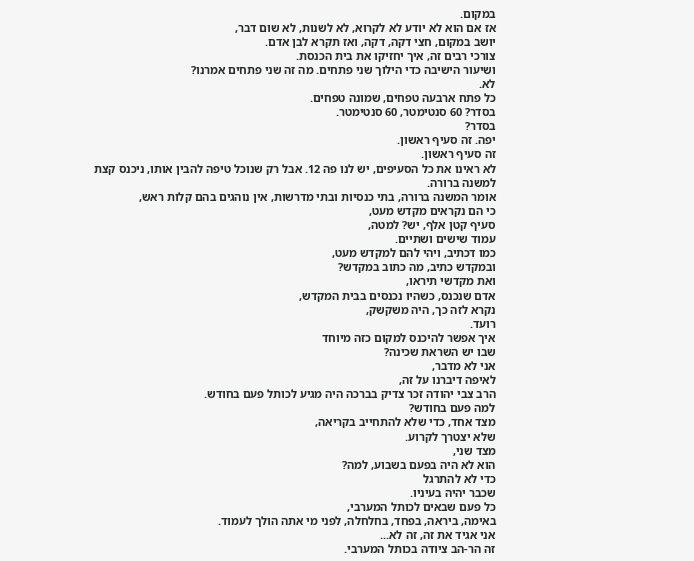במקום.
אז אם הוא לא יודע לא לקרוא, לא לשנות, לא שום דבר,
יושב במקום, חצי דקה, דקה, ואז תקרא לבן אדם.
צורכי רבים זה, איך יחזיקו את בית הכנסת.
ושיעור הישיבה כדי הילוך שני פתחים. מה זה שני פתחים אמרנו?
לא.
כל פתח ארבעה טפחים, שמונה טפחים.
בסדר? 60 סנטימטר, 60 סנטימטר.
בסדר?
יפה. זה סעיף ראשון.
זה סעיף ראשון.
לא ראינו את כל הסעיפים, יש לנו פה 12. אבל רק שנוכל טיפה להבין אותו, ניכנס קצת למשנה ברורה.
אומר המשנה ברורה, בתי כנסיות ובתי מדרשות, אין נוהגים בהם קלות ראש,
כי הם נקראים מקדש מעט,
סעיף קטן אלף, יש? למטה,
עמוד שישים ושתיים.
כמו דכתיב, ויהי להם למקדש מעט,
ובמקדש כתיב, מה כתוב במקדש?
ואת מקדשי תיראו,
אדם שנכנס, כשהיו נכנסים בבית המקדש,
נקרא לזה כך, היה משקשק,
רועד.
איך אפשר להיכנס למקום כזה מיוחד
שבו יש השראת שכינה?
אני לא מדבר,
לאיפה דיברנו על זה,
הרב צבי יהודה זכר צדיק בברכה היה מגיע לכותל פעם בחודש.
למה פעם בחודש?
מצד אחד, כדי שלא להתחייב בקריאה,
שלא יצטרך לקרוע.
מצד שני,
הוא לא היה בפעם בשבוע, למה?
כדי לא להתרגל
שכבר יהיה בעיניו.
כל פעם שבאים לכותל המערבי,
באימה, ביראה, בפחד, בחלחלה, לפני מי אתה הולך לעמוד.
אני אגיד את זה, זה לא...
זה הר-הב ציודה בכותל המערבי.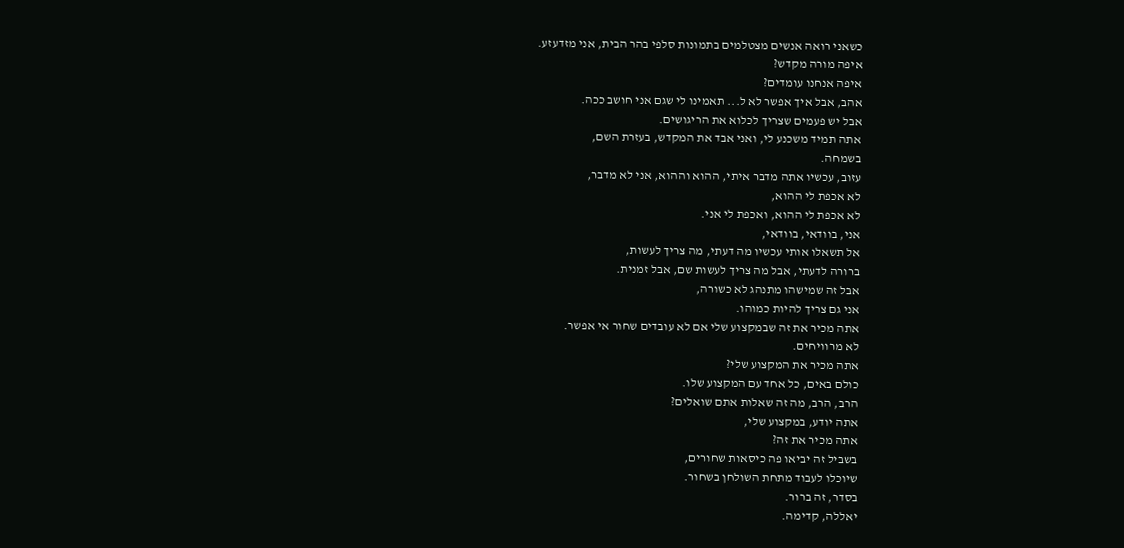כשאני רואה אנשים מצטלמים בתמונות סלפי בהר הבית, אני מזדעזע.
איפה מורה מקדש?
איפה אנחנו עומדים?
אהב, אבל איך אפשר לא ל... תאמינו לי שגם אני חושב ככה.
אבל יש פעמים שצריך לכלוא את הריגושים.
אתה תמיד משכנע לי, ואני אבד את המקדש, בעזרת השם,
בשמחה.
עזוב, עכשיו אתה מדבר איתי, ההוא וההוא, אני לא מדבר,
לא אכפת לי ההוא,
לא אכפת לי ההוא, ואכפת לי אני.
אני, בוודאי, בוודאי,
אל תשאלו אותי עכשיו מה דעתי, מה צריך לעשות,
ברורה לדעתי, אבל מה צריך לעשות שם, אבל זמנית.
אבל זה שמישהו מתנהג לא כשורה,
אני גם צריך להיות כמוהו.
אתה מכיר את זה שבמקצוע שלי אם לא עובדים שחור אי אפשר.
לא מרוויחים.
אתה מכיר את המקצוע שלי?
כולם באים, כל אחד עם המקצוע שלו.
הרב, הרב, מה זה שאלות אתם שואלים?
אתה יודע, במקצוע שלי,
אתה מכיר את זה?
בשביל זה יביאו פה כיסאות שחורים,
שיוכלו לעבוד מתחת השולחן בשחור.
בסדר, זה ברור.
יאללה, קדימה.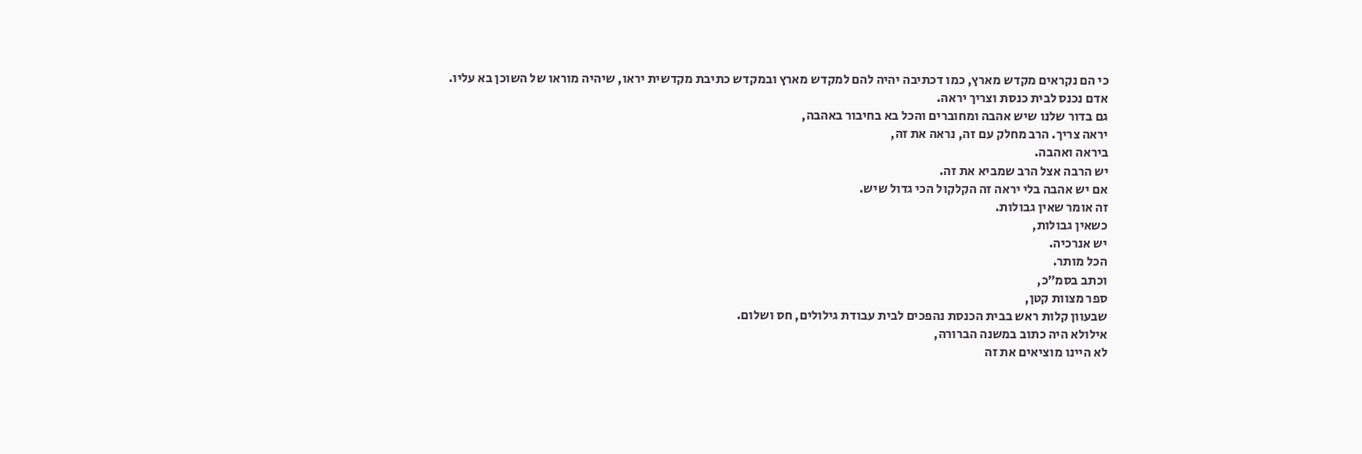כי הם נקראים מקדש מארץ, כמו דכתיבה יהיה להם למקדש מארץ ובמקדש כתיבת מקדשית יראו, שיהיה מוראו של השוכן בא עליו.
אדם נכנס לבית כנסת וצריך יראה.
גם בדור שלנו שיש אהבה ומחוברים והכל בא בחיבור באהבה,
יראה צריך. הרב מחלק עם זה, נראה את זה,
ביראה ואהבה.
יש הרבה אצל הרב שמביא את זה.
אם יש אהבה בלי יראה זה הקלקול הכי גדול שיש.
זה אומר שאין גבולות.
כשאין גבולות,
יש אנרכיה.
הכל מותר.
וכתב בסמ״כ,
ספר מצוות קטן,
שבעוון קלות ראש בבית הכנסת נהפכים לבית עבודת גילולים, חס ושלום.
אילולא היה כתוב במשנה הברורה,
לא היינו מוציאים את זה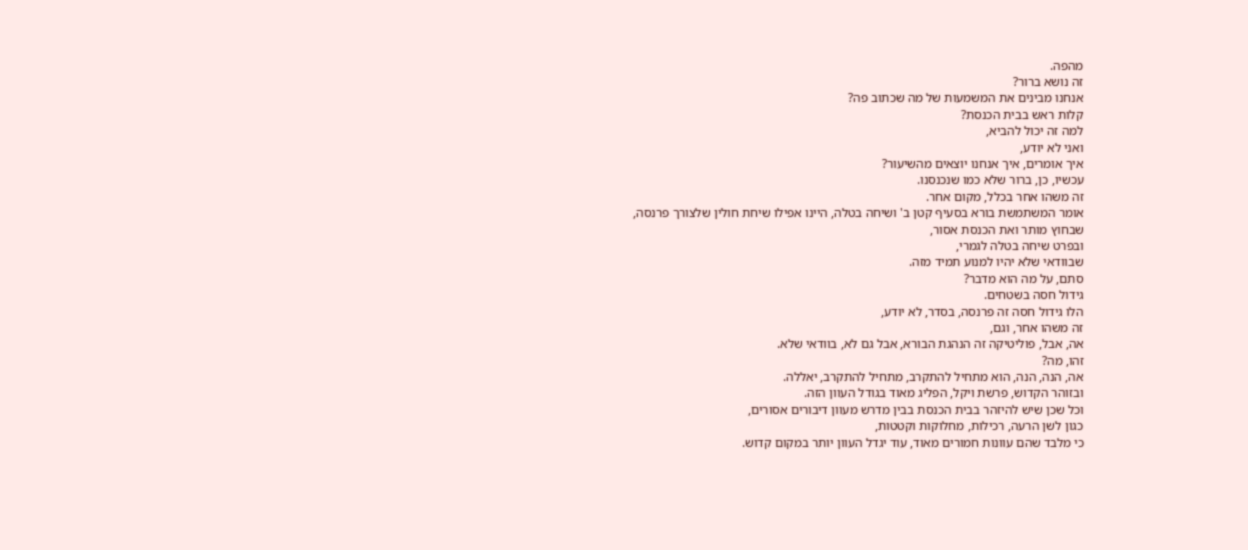מהפה.
זה נושא ברור?
אנחנו מבינים את המשמעות של מה שכתוב פה?
קלות ראש בבית הכנסת?
למה זה יכול להביא,
ואני לא יודע,
איך אומרים, איך אנחנו יוצאים מהשיעור?
עכשיו, כן, ברור שלא כמו שנכנסנו.
זה משהו אחר בכלל, מקום אחר.
אומר המשתמשת בורא בסעיף קטן ב' ושיחה בטלה, היינו אפילו שיחת חולין שלצורך פרנסה,
שבחוץ מותר ואת הכנסת אסור,
ובפרט שיחה בטלה לגמרי,
שבוודאי שלא יהיו למנוע תמיד מזה.
סתם, על מה הוא מדבר?
גידול חסה בשטחים.
הלו גידול חסה זה פרנסה, בסדר, לא יודע,
זה משהו אחר, וגם,
אה, אבל, פוליטיקה זה הנהגת הבורא, אבל גם לא, בוודאי שלא.
זהו, מה?
אה, הנה, הנה, הוא מתחיל להתקרב, מתחיל להתקרב, יאללה.
ובזוהר הקדוש, פרשת ויקל, הפליג מאוד בגודל העוון הזה.
וכל שכן שיש להיזהר בבית הכנסת בבין מדרש מעוון דיבורים אסורים,
כגון לשן הרעה, רכילות, מחלוקות וקטטות,
כי מלבד שהם עוונות חמורים מאוד, עוד יגדל העוון יותר במקום קדוש.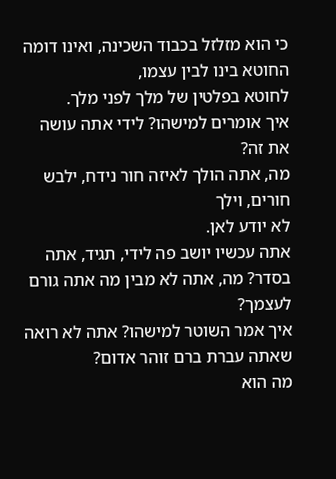כי הוא מזלזל בכבוד השכינה, ואינו דומה החוטא בינו לבין עצמו,
לחוטא בפלטין של מלך לפני מלך.
איך אומרים למישהו? לידי אתה עושה את זה?
מה, אתה הולך לאיזה חור נידח, ילבש חורים, וילך
לא יודע לאן.
אתה עכשיו יושב פה לידי, תגיד, אתה בסדר? מה, אתה לא מבין מה אתה גורם לעצמך?
איך אמר השוטר למישהו? אתה לא רואה שאתה עברת ברם זוהר אדום?
מה הוא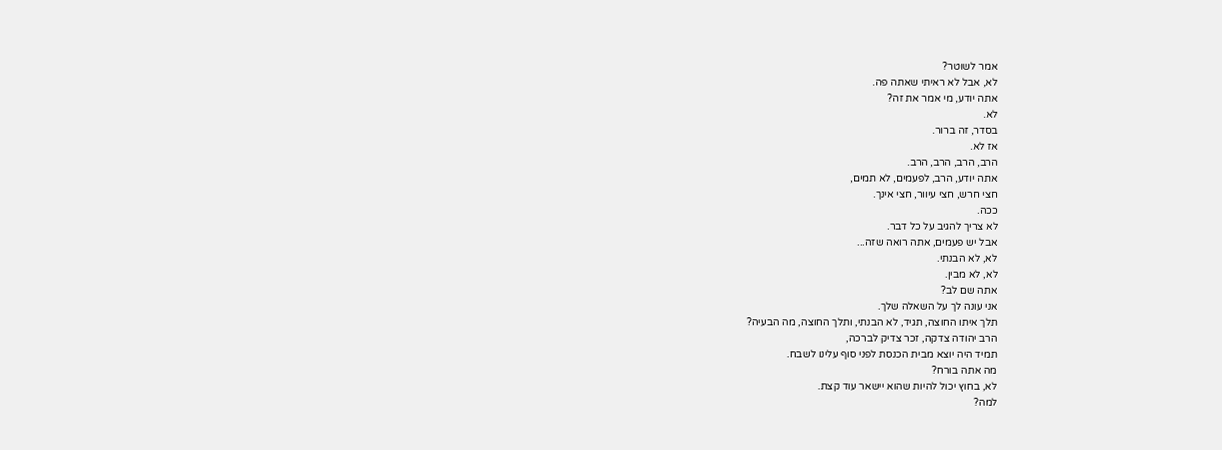אמר לשוטר?
לא, אבל לא ראיתי שאתה פה.
אתה יודע, מי אמר את זה?
לא.
בסדר, זה ברור.
אז לא.
הרב, הרב, הרב, הרב.
אתה יודע, הרב, לפעמים, לא תמים,
חצי חרש, חצי עיוור, חצי אינך.
ככה.
לא צריך להגיב על כל דבר.
אבל יש פעמים, אתה רואה שזה...
לא, לא הבנתי.
לא, לא מבין.
אתה שם לב?
אני עונה לך על השאלה שלך.
תלך איתו החוצה, תגיד, לא הבנתי, ותלך החוצה, מה הבעיה?
הרב יהודה צדקה, זכר צדיק לברכה,
תמיד היה יוצא מבית הכנסת לפני סוף עלינו לשבח.
מה אתה בורח?
לא, בחוץ יכול להיות שהוא יישאר עוד קצת.
למה?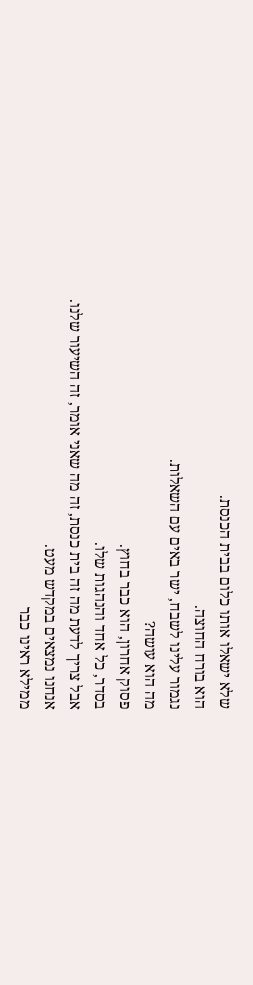שלא ישאלו אותו כלום בבית הכנסת.
הוא בורח החוצה.
נגמור עלינו לשבח, ישר באים עם השאלות.
מה הוא עושה?
פסוק אחרון, הוא כבר בחוץ.
בסדר, כל אחד והנהגות שלו.
אבל צריך לדעת מה זה בית כנסת, זה מה שאני אומר, זה השיעור שלנו.
אנחנו נמצאים במקדש מעט.
ממילא ראינו כבר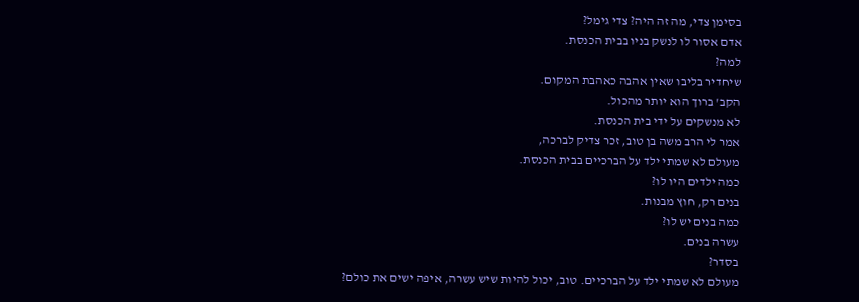בסימן צדי, מה זה היה? צדי גימל?
אדם אסור לו לנשק בניו בבית הכנסת.
למה?
שיחדיר בליבו שאין אהבה כאהבת המקום.
הקב' ברוך הוא יותר מהכול.
לא מנשקים על ידי בית הכנסת.
אמר לי הרב משה בן טוב, זכר צדיק לברכה,
מעולם לא שמתי ילד על הברכיים בבית הכנסת.
כמה ילדים היו לו?
בנים רק, חוץ מבנות.
כמה בנים יש לו?
עשרה בנים.
בסדר?
מעולם לא שמתי ילד על הברכיים. טוב, יכול להיות שיש עשרה, איפה ישים את כולם?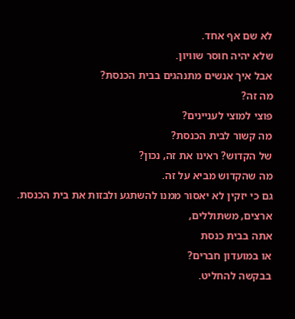לא שם אף אחד.
שלא יהיה חוסר שוויון.
אבל איך אנשים מתנהגים בבית הכנסת?
מה זה?
פוצי למוצי לעניינים?
מה קשור לבית הכנסת?
של הקדוש? ראינו את זה, נכון?
מה שהקדוש מביא על זה.
גם כי יזקין לא יאסור ממנו להשתגע ולבזות את בית הכנסת.
ארצים, משתוללים,
אתה בבית כנסת
או במועדון חברים?
בבקשה להחליט.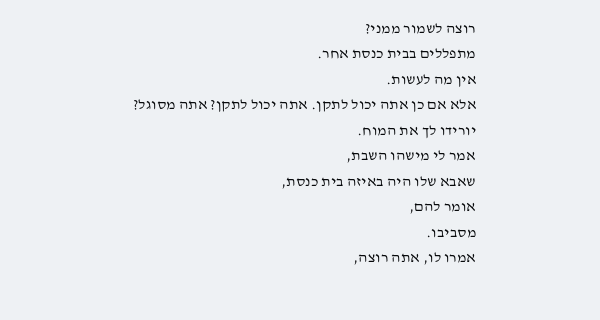רוצה לשמור ממני?
מתפללים בבית כנסת אחר.
אין מה לעשות.
אלא אם כן אתה יכול לתקן. אתה יכול לתקן? אתה מסוגל?
יורידו לך את המוח.
אמר לי מישהו השבת,
שאבא שלו היה באיזה בית כנסת,
אומר להם,
מסביבו.
אמרו לו, אתה רוצה,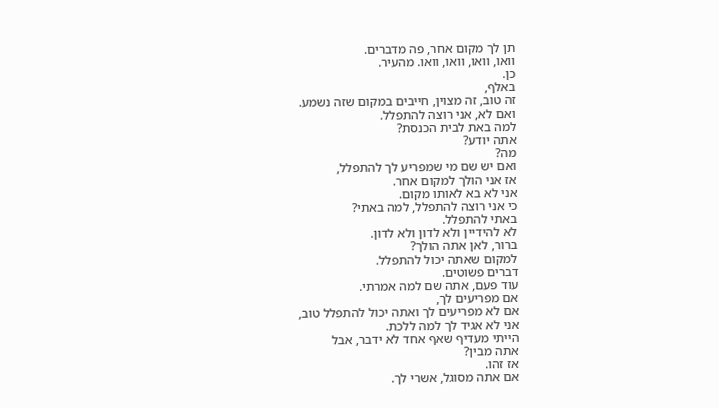תן לך מקום אחר, פה מדברים.
וואו, וואו, וואו, וואו. מהעיר.
כן.
באלף,
זה טוב, זה מצוין, חייבים במקום שזה נשמע.
ואם לא, אני רוצה להתפלל.
למה באת לבית הכנסת?
אתה יודע?
מה?
ואם יש שם מי שמפריע לך להתפלל,
אז אני הולך למקום אחר.
אני לא בא לאותו מקום.
כי אני רוצה להתפלל, למה באתי?
באתי להתפלל.
לא להידיין ולא לדון ולא לדון.
ברור, לאן אתה הולך?
למקום שאתה יכול להתפלל.
דברים פשוטים.
עוד פעם, אתה שם למה אמרתי.
אם מפריעים לך,
אם לא מפריעים לך ואתה יכול להתפלל טוב,
אני לא אגיד לך למה ללכת.
הייתי מעדיף שאף אחד לא ידבר, אבל
אתה מבין?
אז זהו.
אם אתה מסוגל, אשרי לך.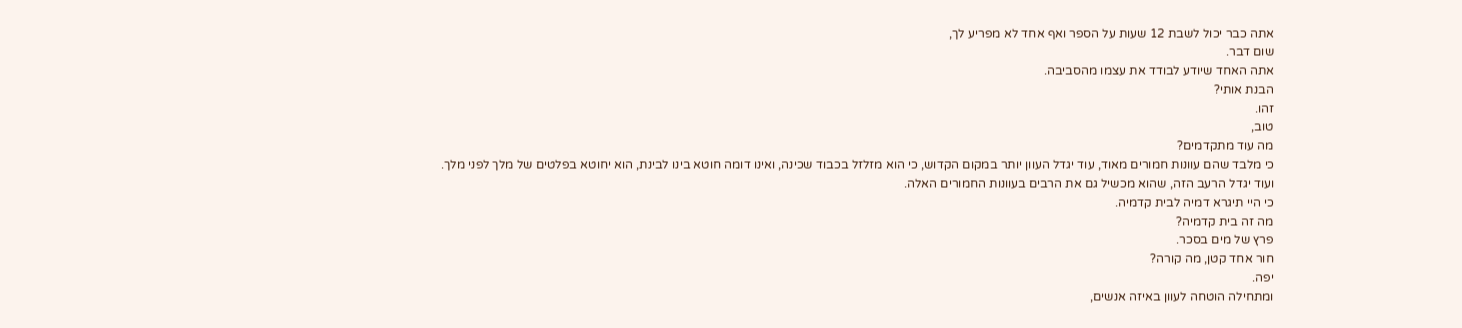אתה כבר יכול לשבת 12 שעות על הספר ואף אחד לא מפריע לך,
שום דבר.
אתה האחד שיודע לבודד את עצמו מהסביבה.
הבנת אותי?
זהו.
טוב,
מה עוד מתקדמים?
כי מלבד שהם עוונות חמורים מאוד, עוד יגדל העוון יותר במקום הקדוש, כי הוא מזלזל בכבוד שכינה, ואינו דומה חוטא בינו לבינת, הוא יחוטא בפלטים של מלך לפני מלך.
ועוד יגדל הרעב הזה, שהוא מכשיל גם את הרבים בעוונות החמורים האלה.
כי היי תיגרא דמיה לבית קדמיה.
מה זה בית קדמיה?
פרץ של מים בסכר.
חור אחד קטן, מה קורה?
יפה.
ומתחילה הוטחה לעוון באיזה אנשים,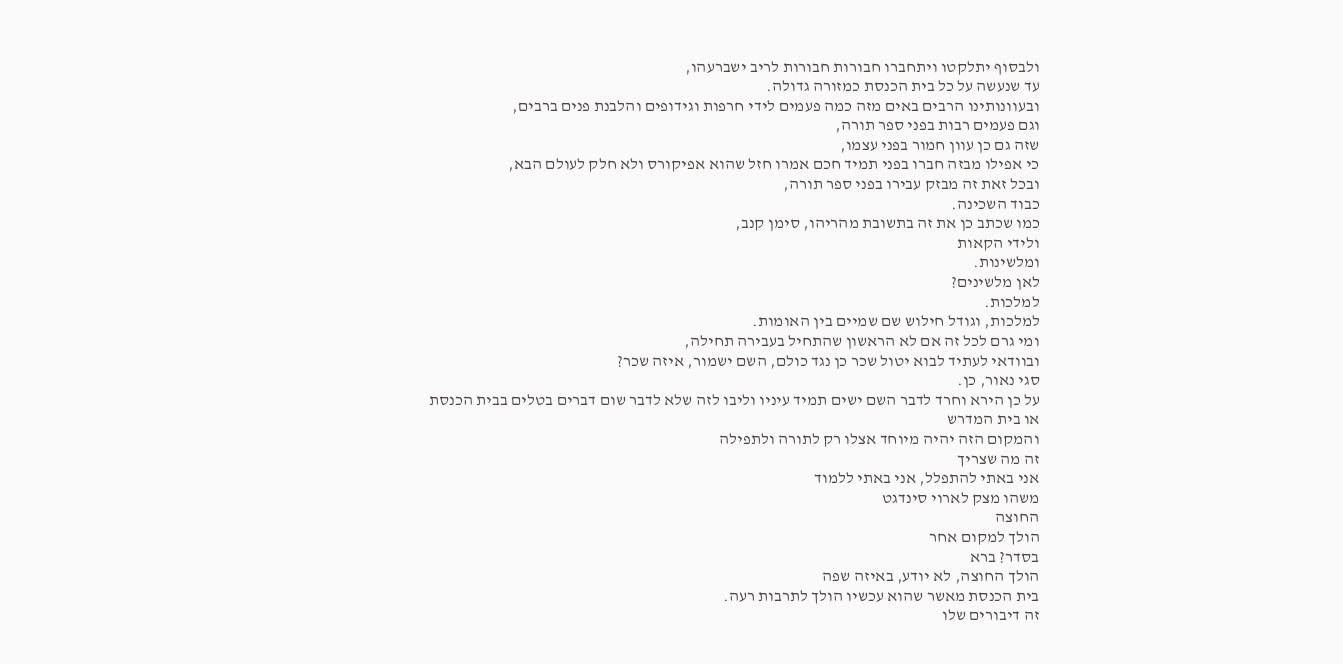ולבסוף יתלקטו ויתחברו חבורות חבורות לריב ישברעהו,
עד שנעשה על כל בית הכנסת כמזורה גדולה.
ובעוונותינו הרבים באים מזה כמה פעמים לידי חרפות וגידופים והלבנת פנים ברבים,
וגם פעמים רבות בפני ספר תורה,
שזה גם כן עוון חמור בפני עצמו,
כי אפילו מבזה חברו בפני תמיד חכם אמרו חזל שהוא אפיקורס ולא חלק לעולם הבא,
ובכל זאת זה מבזק עבירו בפני ספר תורה,
כבוד השכינה.
כמו שכתב כן את זה בתשובת מהריהו, סימן קנב,
ולידי הקאות
ומלשינות.
לאן מלשינים?
למלכות.
למלכות, וגודל חילוש שם שמיים בין האומות.
ומי גרם לכל זה אם לא הראשון שהתחיל בעבירה תחילה,
ובוודאי לעתיד לבוא יטול שכר כן נגד כולם, השם ישמור, איזה שכר?
סגי נאור, כן.
על כן הירא וחרד לדבר השם ישים תמיד עיניו וליבו לזה שלא לדבר שום דברים בטלים בבית הכנסת
או בית המדרש
והמקום הזה יהיה מיוחד אצלו רק לתורה ולתפילה
זה מה שצריך
אני באתי להתפלל, אני באתי ללמוד
משהו מצק לארוי סינדגט
החוצה
הולך למקום אחר
בסדר? ברא
הולך החוצה, לא יודע, באיזה שפה
בית הכנסת מאשר שהוא עכשיו הולך לתרבות רעה.
זה דיבורים שלו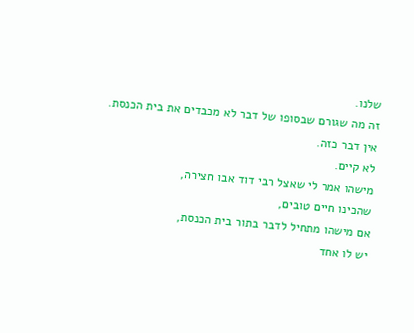שלנו.
זה מה שגורם שבסופו של דבר לא מכבדים את בית הכנסת.
אין דבר כזה.
לא קיים.
מישהו אמר לי שאצל רבי דוד אבו חצירה,
שהכינו חיים טובים,
אם מישהו מתחיל לדבר בתור בית הכנסת,
יש לו אחד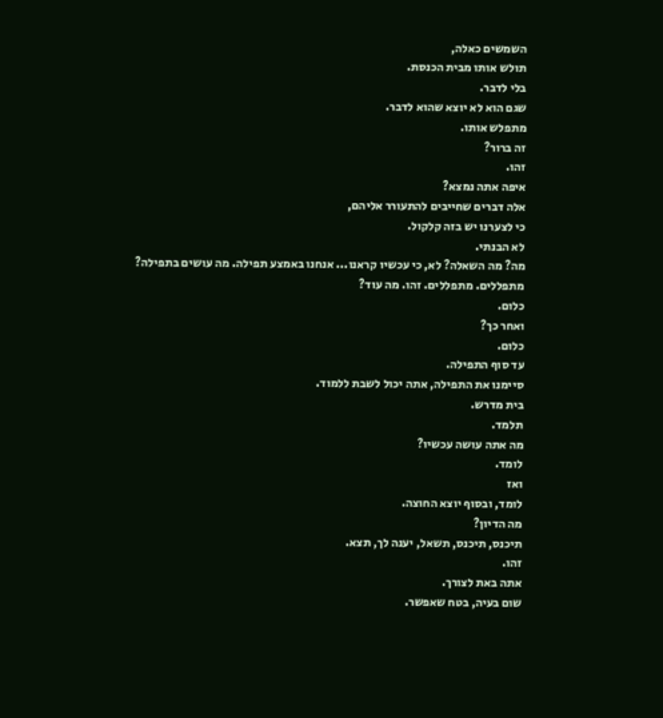השמשים כאלה,
תולש אותו מבית הכנסת.
בלי לדבר.
שגם הוא לא יוצא שהוא לדבר.
מתפלש אותו.
זה ברור?
זהו.
איפה אתה נמצא?
אלה דברים שחייבים להתעורר אליהם,
כי לצערנו יש בזה קלקול.
לא הבנתי.
מה? מה השאלה? לא, כי עכשיו קראנו... אנחנו באמצע תפילה. מה עושים בתפילה?
מתפללים. מתפללים. זהו. מה עוד?
כלום.
ואחר כך?
כלום.
עד סוף התפילה.
סיימנו את התפילה, אתה יכול לשבת ללמוד.
בית מדרש.
תלמד.
מה אתה עושה עכשיו?
לומד.
ואז
לומד, ובסוף יוצא החוצה.
מה הדיון?
תיכנס, תיכנס, תשאל, יענה לך, תצא.
זהו.
אתה באת לצורך.
שום בעיה, בטח שאפשר.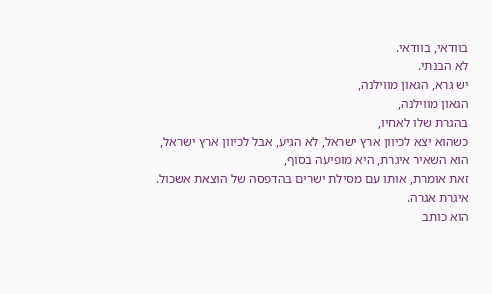בוודאי, בוודאי.
לא הבנתי.
יש גרא, הגאון מווילנה,
הגאון מווילנה,
בהגרת שלו לאחיו,
כשהוא יצא לכיוון ארץ ישראל, לא הגיע, אבל לכיוון ארץ ישראל,
הוא השאיר איגרת, היא מופיעה בסוף,
זאת אומרת, אותו עם מסילת ישרים בהדפסה של הוצאת אשכול.
איגרת אגרה.
הוא כותב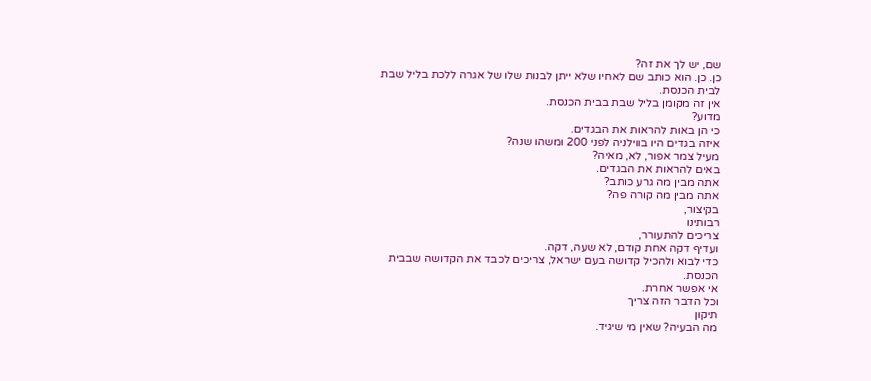שם, יש לך את זה?
כן. כן. הוא כותב שם לאחיו שלא ייתן לבנות שלו של אגרה ללכת בליל שבת לבית הכנסת.
אין זה מקומן בליל שבת בבית הכנסת.
מדוע?
כי הן באות להראות את הבגדים.
איזה בגדים היו בווילניה לפני 200 ומשהו שנה?
מעיל צמר אפור, לא, מאיה?
באים להראות את הבגדים.
אתה מבין מה גרע כותב?
אתה מבין מה קורה פה?
בקיצור,
רבותינו
צריכים להתעורר,
ועדיף דקה אחת קודם, לא שעה, דקה.
כדי לבוא ולהכיל קדושה בעם ישראל, צריכים לכבד את הקדושה שבבית הכנסת.
אי אפשר אחרת.
וכל הדבר הזה צריך
תיקון
מה הבעיה? שאין מי שיגיד.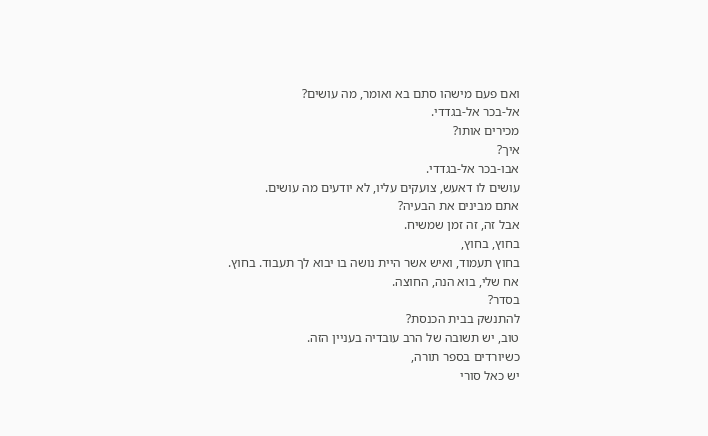ואם פעם מישהו סתם בא ואומר, מה עושים?
אל-בכר אל-בגדדי.
מכירים אותו?
איך?
אבו-בכר אל-בגדדי.
עושים לו דאעש, צועקים עליו, לא יודעים מה עושים.
אתם מבינים את הבעיה?
אבל זה, זה זמן שמשיח.
בחוץ, בחוץ,
בחוץ תעמוד, ואיש אשר היית נושה בו יבוא לך תעבוד. בחוץ.
אח שלי, בוא הנה, החוצה.
בסדר?
להתנשק בבית הכנסת?
טוב, יש תשובה של הרב עובדיה בעניין הזה.
כשיורדים בספר תורה,
יש כאל סורי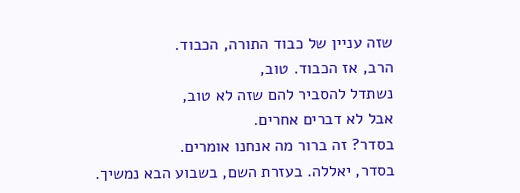שזה עניין של כבוד התורה, הכבוד.
הרב, אז הכבוד. טוב,
נשתדל להסביר להם שזה לא טוב,
אבל לא דברים אחרים.
בסדר? זה ברור מה אנחנו אומרים.
בסדר, יאללה. בעזרת השם, בשבוע הבא נמשיך.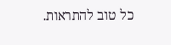כל טוב להתראות.